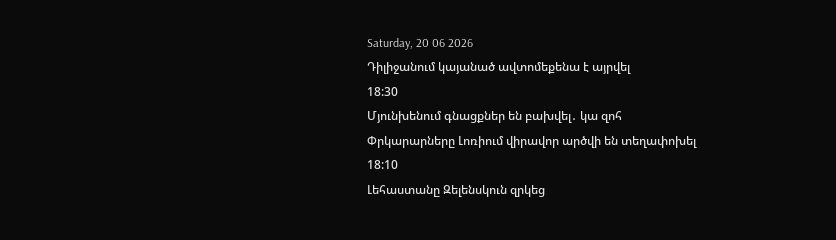Saturday, 20 06 2026
Դիլիջանում կայանած ավտոմեքենա է այրվել
18:30
Մյունխենում գնացքներ են բախվել․ կա զոհ
Փրկարարները Լոռիում վիրավոր արծվի են տեղափոխել
18:10
Լեհաստանը Զելենսկուն զրկեց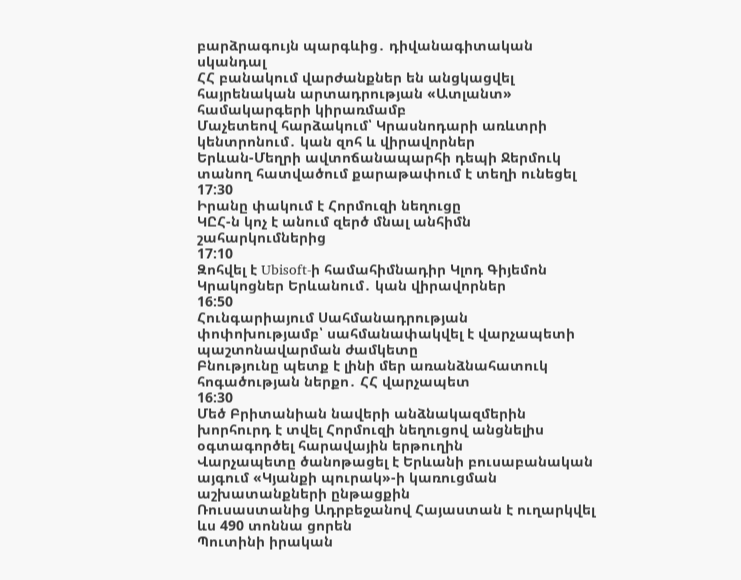բարձրագույն պարգևից․ դիվանագիտական սկանդալ
ՀՀ բանակում վարժանքներ են անցկացվել հայրենական արտադրության «Ատլանտ» համակարգերի կիրառմամբ
Մաչետեով հարձակում՝ Կրասնոդարի առևտրի կենտրոնում․ կան զոհ և վիրավորներ
Երևան-Մեղրի ավտոճանապարհի դեպի Ջերմուկ տանող հատվածում քարաթափում է տեղի ունեցել
17:30
Իրանը փակում է Հորմուզի նեղուցը
ԿԸՀ-ն կոչ է անում զերծ մնալ անհիմն շահարկումներից
17:10
Զոհվել է Ubisoft-ի համահիմնադիր Կլոդ Գիյեմոն
Կրակոցներ Երևանում․ կան վիրավորներ
16:50
Հունգարիայում Սահմանադրության փոփոխությամբ՝ սահմանափակվել է վարչապետի պաշտոնավարման ժամկետը
Բնությունը պետք է լինի մեր առանձնահատուկ հոգածության ներքո․ ՀՀ վարչապետ
16:30
Մեծ Բրիտանիան նավերի անձնակազմերին խորհուրդ է տվել Հորմուզի նեղուցով անցնելիս օգտագործել հարավային երթուղին
Վարչապետը ծանոթացել է Երևանի բուսաբանական այգում «Կյանքի պուրակ»-ի կառուցման աշխատանքների ընթացքին
Ռուսաստանից Ադրբեջանով Հայաստան է ուղարկվել ևս 490 տոննա ցորեն
Պուտինի իրական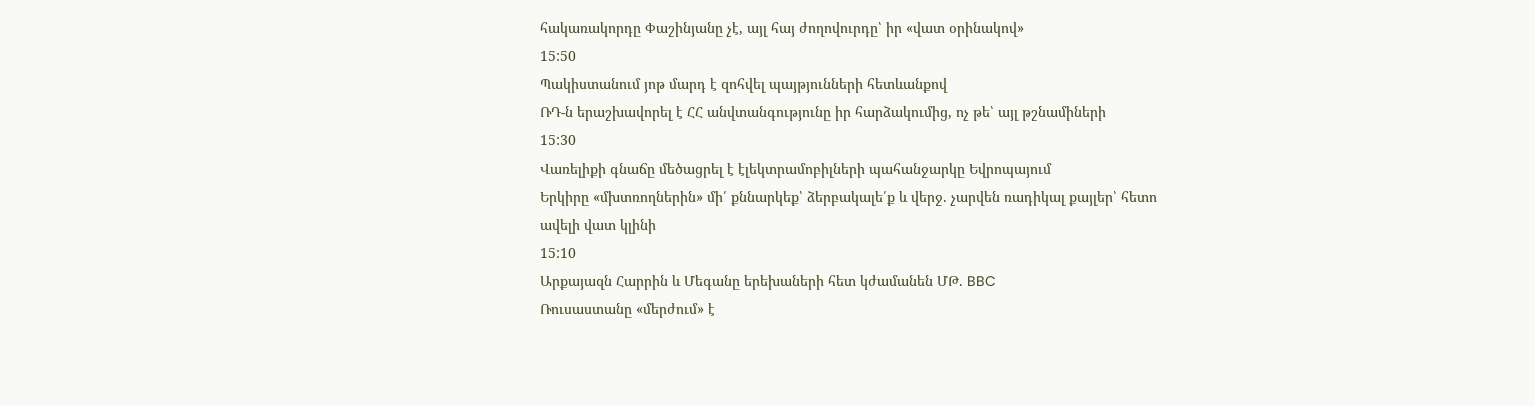հակառակորդը Փաշինյանը չէ, այլ հայ ժողովուրդը՝ իր «վատ օրինակով»
15:50
Պակիստանում յոթ մարդ է զոհվել պայթյունների հետևանքով
ՌԴ-ն երաշխավորել է ՀՀ անվտանգությունը իր հարձակումից, ոչ թե՝ այլ թշնամիների
15:30
Վառելիքի գնաճը մեծացրել է էլեկտրամոբիլների պահանջարկը Եվրոպայում
Երկիրը «մխտռողներին» մի՛ քննարկեք՝ ձերբակալե՛ք և վերջ. չարվեն ռադիկալ քայլեր՝ հետո ավելի վատ կլինի
15:10
Արքայազն Հարրին և Մեգանը երեխաների հետ կժամանեն ՄԹ. BBC
Ռուսաստանը «մերժում» է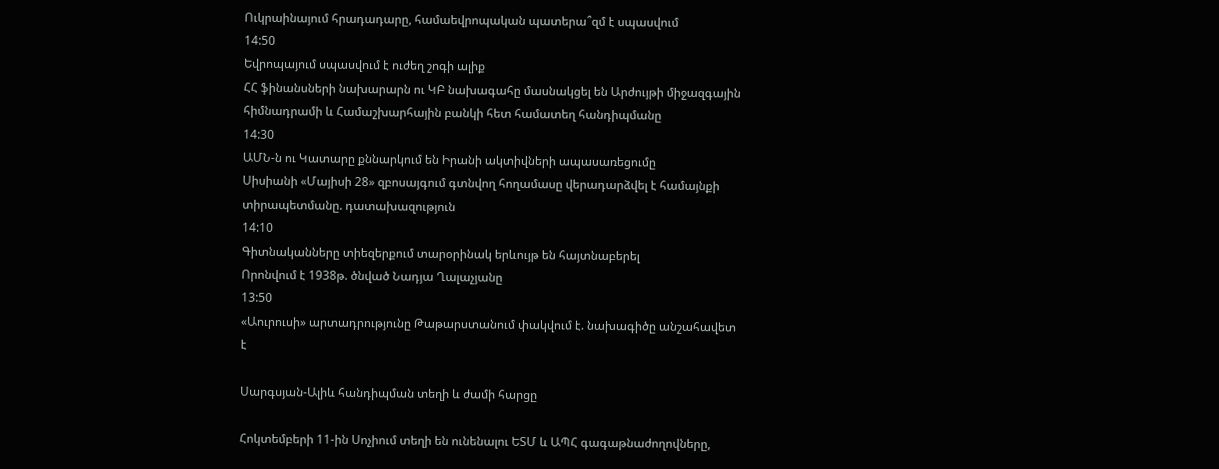Ուկրաինայում հրադադարը, համաեվրոպական պատերա՞զմ է սպասվում
14:50
Եվրոպայում սպասվում է ուժեղ շոգի ալիք
ՀՀ ֆինանսների նախարարն ու ԿԲ նախագահը մասնակցել են Արժույթի միջազգային հիմնադրամի և Համաշխարհային բանկի հետ համատեղ հանդիպմանը
14:30
ԱՄՆ-ն ու Կատարը քննարկում են Իրանի ակտիվների ապասառեցումը
Սիսիանի «Մայիսի 28» զբոսայգում գտնվող հողամասը վերադարձվել է համայնքի տիրապետմանը. դատախազություն
14:10
Գիտնականները տիեզերքում տարօրինակ երևույթ են հայտնաբերել
Որոնվում է 1938թ. ծնված Նադյա Ղալաչյանը
13:50
«Աուրուսի» արտադրությունը Թաթարստանում փակվում է. նախագիծը անշահավետ է

Սարգսյան-Ալիև հանդիպման տեղի և ժամի հարցը

Հոկտեմբերի 11-ին Սոչիում տեղի են ունենալու ԵՏՄ և ԱՊՀ գագաթնաժողովները,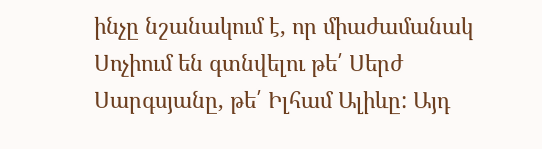ինչը նշանակում է, որ միաժամանակ Սոչիում են գտնվելու թե՛ Սերժ Սարգսյանը, թե՛ Իլհամ Ալիևը: Այդ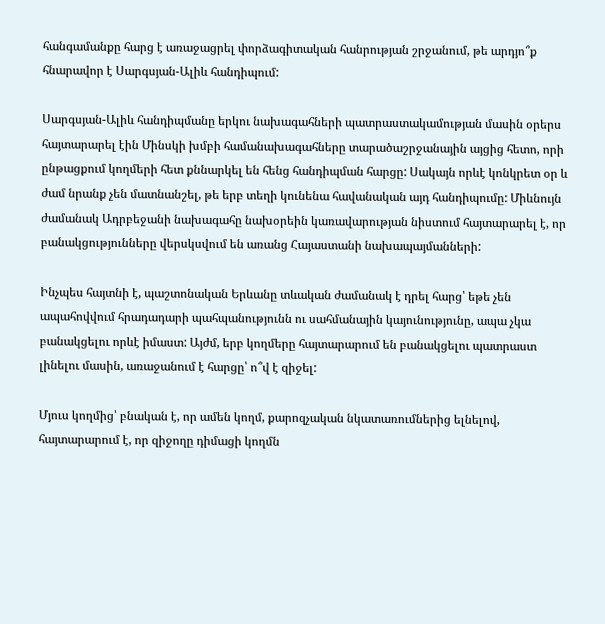հանգամանքը հարց է առաջացրել փորձագիտական հանրության շրջանում, թե արդյո՞ք հնարավոր է Սարգսյան-Ալիև հանդիպում:

Սարգսյան-Ալիև հանդիպմանը երկու նախագահների պատրաստակամության մասին օրերս հայտարարել էին Մինսկի խմբի համանախագահները տարածաշրջանային այցից հետո, որի ընթացքում կողմերի հետ քննարկել են հենց հանդիպման հարցը: Սակայն որևէ կոնկրետ օր և ժամ նրանք չեն մատնանշել, թե երբ տեղի կունենա հավանական այդ հանդիպումը: Միևնույն ժամանակ Ադրբեջանի նախագահը նախօրեին կառավարության նիստում հայտարարել է, որ բանակցությունները վերսկսվում են առանց Հայաստանի նախապայմանների:

Ինչպես հայտնի է, պաշտոնական Երևանը տևական ժամանակ է դրել հարց՝ եթե չեն ապահովվում հրադադարի պահպանությունն ու սահմանային կայունությունը, ապա չկա բանակցելու որևէ իմաստ: Այժմ, երբ կողմերը հայտարարում են բանակցելու պատրաստ լինելու մասին, առաջանում է հարցը՝ ո՞վ է զիջել:

Մյուս կողմից՝ բնական է, որ ամեն կողմ, քարոզչական նկատառումներից ելնելով, հայտարարում է, որ զիջողը դիմացի կողմն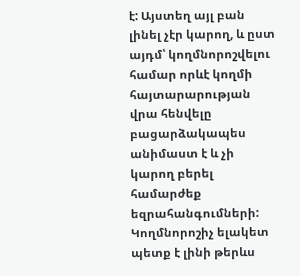է: Այստեղ այլ բան լինել չէր կարող, և ըստ այդմ՝ կողմնորոշվելու համար որևէ կողմի հայտարարության վրա հենվելը բացարձակապես անիմաստ է և չի կարող բերել համարժեք եզրահանգումների: Կողմնորոշիչ ելակետ պետք է լինի թերևս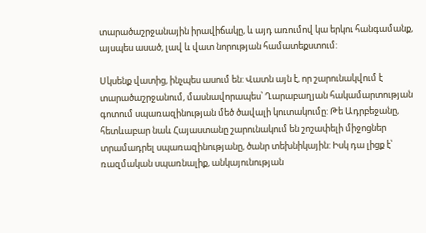տարածաշրջանային իրավիճակը, և այդ առումով կա երկու հանգամանք, այսպես ասած, լավ և վատ նորության համատեքստում:

Սկսենք վատից, ինչպես ասում են: Վատն այն է, որ շարունակվում է տարածաշրջանում, մասնավորապես՝ Ղարաբաղյան հակամարտության գոտում սպառազինության մեծ ծավալի կուտակումը: Թե Ադրբեջանը, հետևաբար նաև Հայաստանը շարունակում են շոշափելի միջոցներ տրամադրել սպառազինությանը, ծանր տեխնիկային: Իսկ դա լիցք է՝ ռազմական սպառնալիք, անկայունության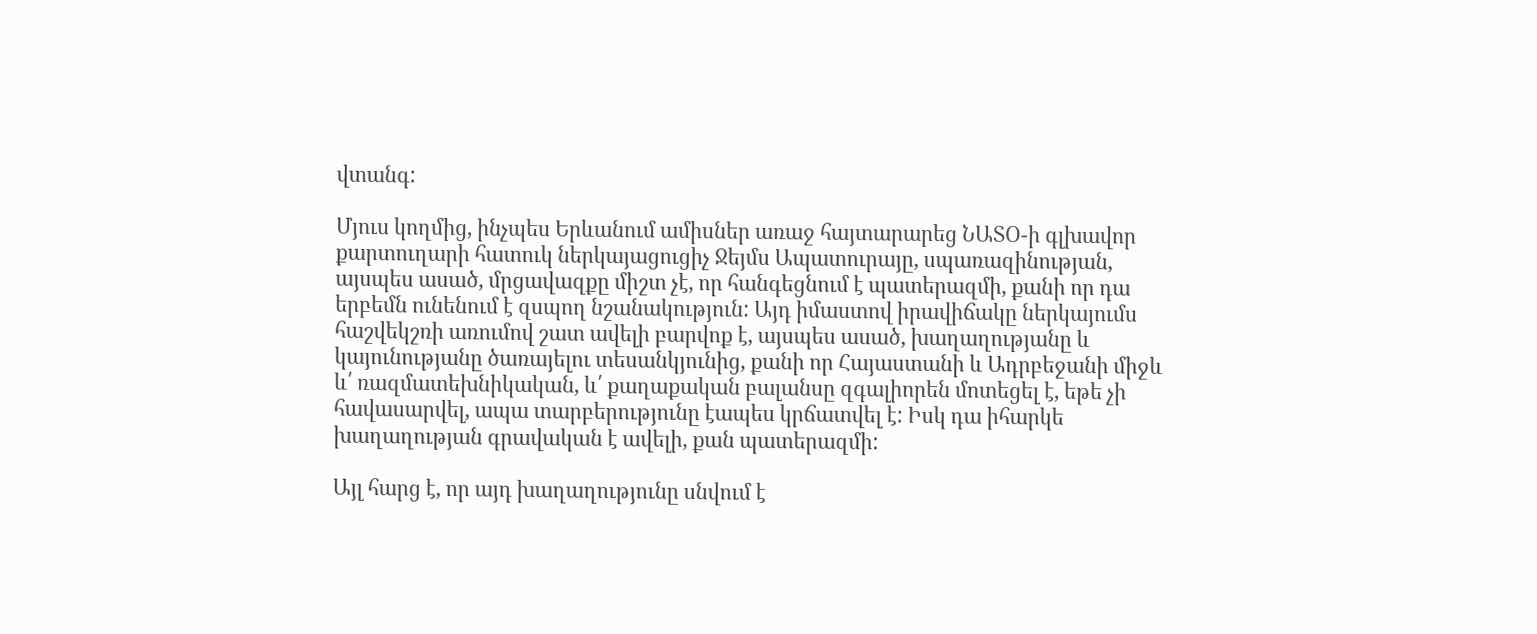վտանգ:

Մյուս կողմից, ինչպես Երևանում ամիսներ առաջ հայտարարեց ՆԱՏՕ-ի գլխավոր քարտուղարի հատուկ ներկայացուցիչ Ջեյմս Ապատուրայը, սպառազինության, այսպես ասած, մրցավազքը միշտ չէ, որ հանգեցնում է պատերազմի, քանի որ դա երբեմն ունենում է զսպող նշանակություն: Այդ իմաստով իրավիճակը ներկայումս հաշվեկշռի առումով շատ ավելի բարվոք է, այսպես ասած, խաղաղությանը և կայունությանը ծառայելու տեսանկյունից, քանի որ Հայաստանի և Ադրբեջանի միջև և՛ ռազմատեխնիկական, և՛ քաղաքական բալանսը զգալիորեն մոտեցել է, եթե չի հավասարվել, ապա տարբերությունը էապես կրճատվել է: Իսկ դա իհարկե խաղաղության գրավական է ավելի, քան պատերազմի:

Այլ հարց է, որ այդ խաղաղությունը սնվում է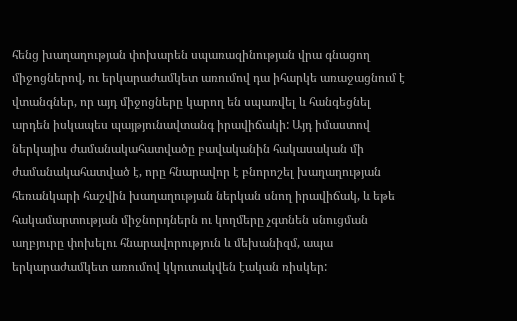հենց խաղաղության փոխարեն սպառազինության վրա գնացող միջոցներով, ու երկարաժամկետ առումով դա իհարկե առաջացնում է վտանգներ, որ այդ միջոցները կարող են սպառվել և հանգեցնել արդեն իսկապես պայթյունավտանգ իրավիճակի: Այդ իմաստով ներկայիս ժամանակահատվածը բավականին հակասական մի ժամանակահատված է, որը հնարավոր է բնորոշել խաղաղության հեռանկարի հաշվին խաղաղության ներկան սնող իրավիճակ, և եթե հակամարտության միջնորդներն ու կողմերը չգտնեն սնուցման աղբյուրը փոխելու հնարավորություն և մեխանիզմ, ապա երկարաժամկետ առումով կկուտակվեն էական ռիսկեր: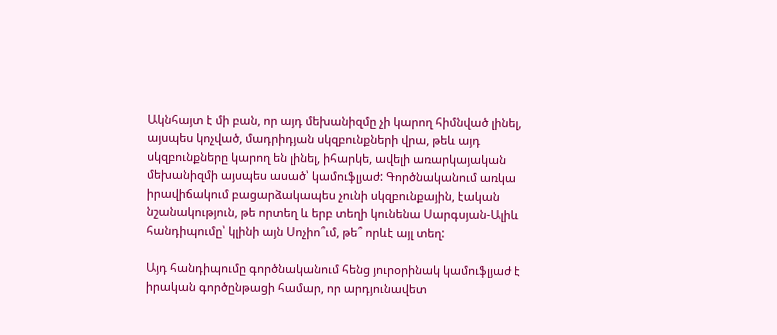Ակնհայտ է մի բան, որ այդ մեխանիզմը չի կարող հիմնված լինել, այսպես կոչված, մադրիդյան սկզբունքների վրա, թեև այդ սկզբունքները կարող են լինել, իհարկե, ավելի առարկայական մեխանիզմի այսպես ասած՝ կամուֆլյաժ: Գործնականում առկա իրավիճակում բացարձակապես չունի սկզբունքային, էական նշանակություն, թե որտեղ և երբ տեղի կունենա Սարգսյան-Ալիև հանդիպումը՝ կլինի այն Սոչիո՞ւմ, թե՞ որևէ այլ տեղ:

Այդ հանդիպումը գործնականում հենց յուրօրինակ կամուֆլյաժ է իրական գործընթացի համար, որ արդյունավետ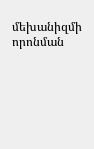մեխանիզմի որոնման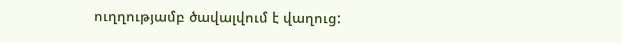ուղղությամբ ծավալվում է վաղուց: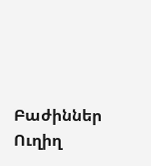Բաժիններ
Ուղիղ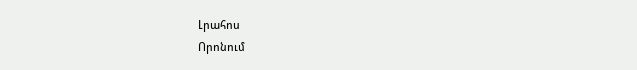Լրահոս
Որոնում